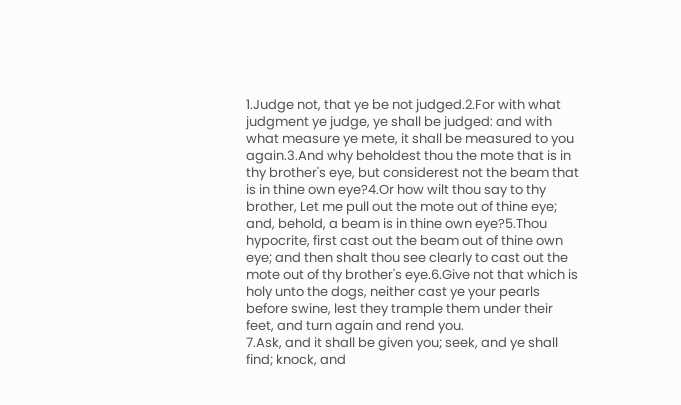1.Judge not, that ye be not judged.2.For with what judgment ye judge, ye shall be judged: and with what measure ye mete, it shall be measured to you again.3.And why beholdest thou the mote that is in thy brother's eye, but considerest not the beam that is in thine own eye?4.Or how wilt thou say to thy brother, Let me pull out the mote out of thine eye; and, behold, a beam is in thine own eye?5.Thou hypocrite, first cast out the beam out of thine own eye; and then shalt thou see clearly to cast out the mote out of thy brother's eye.6.Give not that which is holy unto the dogs, neither cast ye your pearls before swine, lest they trample them under their feet, and turn again and rend you.
7.Ask, and it shall be given you; seek, and ye shall find; knock, and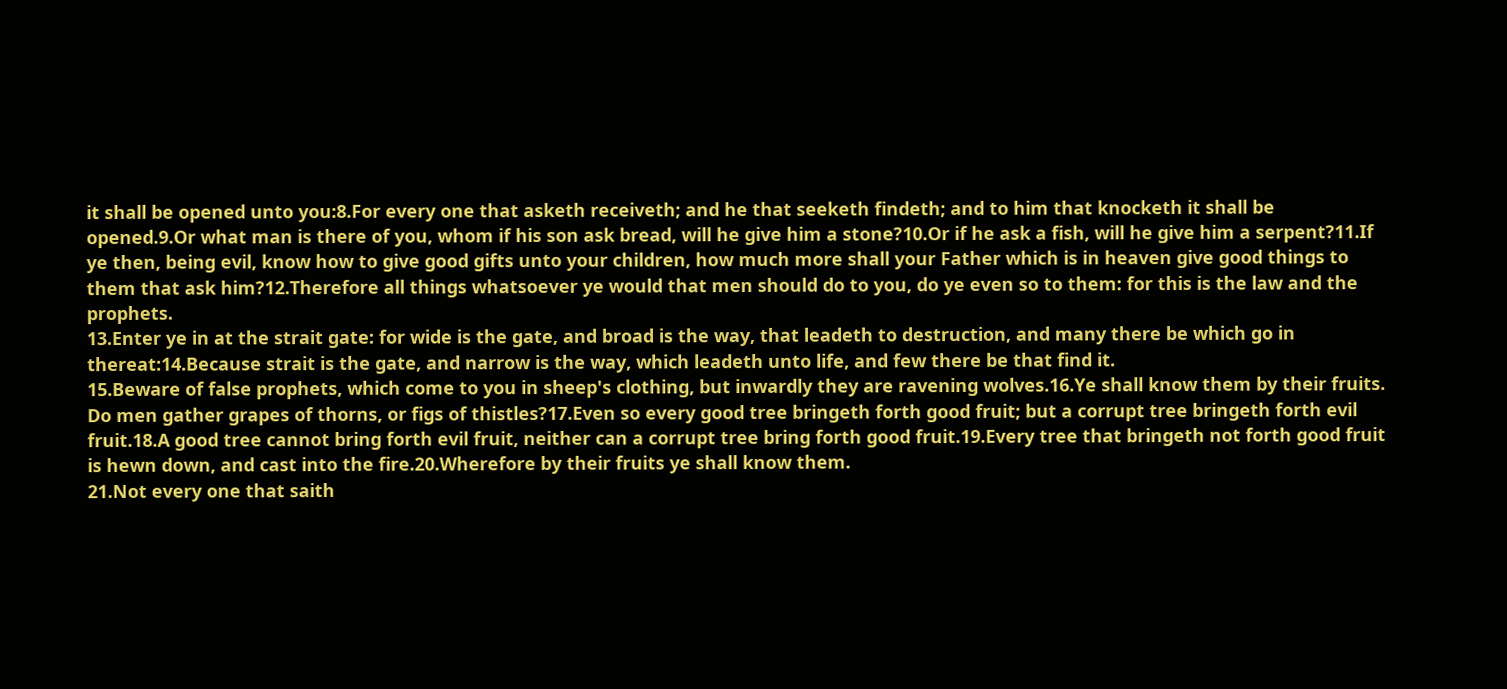it shall be opened unto you:8.For every one that asketh receiveth; and he that seeketh findeth; and to him that knocketh it shall be opened.9.Or what man is there of you, whom if his son ask bread, will he give him a stone?10.Or if he ask a fish, will he give him a serpent?11.If ye then, being evil, know how to give good gifts unto your children, how much more shall your Father which is in heaven give good things to them that ask him?12.Therefore all things whatsoever ye would that men should do to you, do ye even so to them: for this is the law and the prophets.
13.Enter ye in at the strait gate: for wide is the gate, and broad is the way, that leadeth to destruction, and many there be which go in thereat:14.Because strait is the gate, and narrow is the way, which leadeth unto life, and few there be that find it.
15.Beware of false prophets, which come to you in sheep's clothing, but inwardly they are ravening wolves.16.Ye shall know them by their fruits. Do men gather grapes of thorns, or figs of thistles?17.Even so every good tree bringeth forth good fruit; but a corrupt tree bringeth forth evil fruit.18.A good tree cannot bring forth evil fruit, neither can a corrupt tree bring forth good fruit.19.Every tree that bringeth not forth good fruit is hewn down, and cast into the fire.20.Wherefore by their fruits ye shall know them.
21.Not every one that saith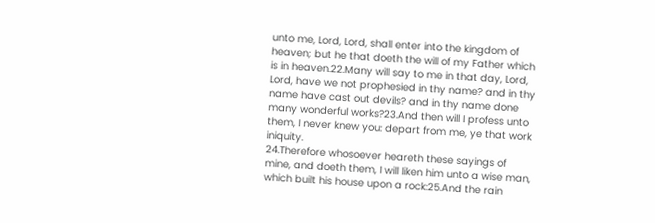unto me, Lord, Lord, shall enter into the kingdom of heaven; but he that doeth the will of my Father which is in heaven.22.Many will say to me in that day, Lord, Lord, have we not prophesied in thy name? and in thy name have cast out devils? and in thy name done many wonderful works?23.And then will I profess unto them, I never knew you: depart from me, ye that work iniquity.
24.Therefore whosoever heareth these sayings of mine, and doeth them, I will liken him unto a wise man, which built his house upon a rock:25.And the rain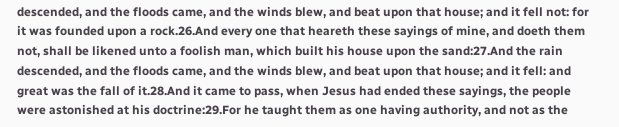descended, and the floods came, and the winds blew, and beat upon that house; and it fell not: for it was founded upon a rock.26.And every one that heareth these sayings of mine, and doeth them not, shall be likened unto a foolish man, which built his house upon the sand:27.And the rain descended, and the floods came, and the winds blew, and beat upon that house; and it fell: and great was the fall of it.28.And it came to pass, when Jesus had ended these sayings, the people were astonished at his doctrine:29.For he taught them as one having authority, and not as the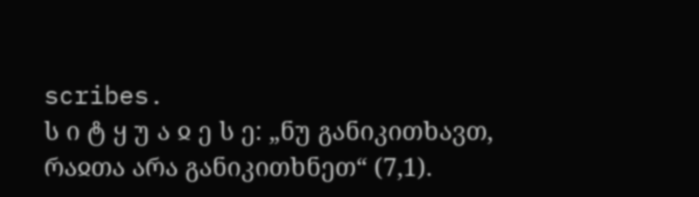scribes.
ს ი ტ ყ უ ა ჲ ე ს ე: „ნუ განიკითხავთ, რაჲთა არა განიკითხნეთ“ (7,1).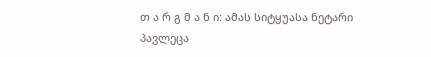თ ა რ გ მ ა ნ ი: ამას სიტყუასა ნეტარი პავლეცა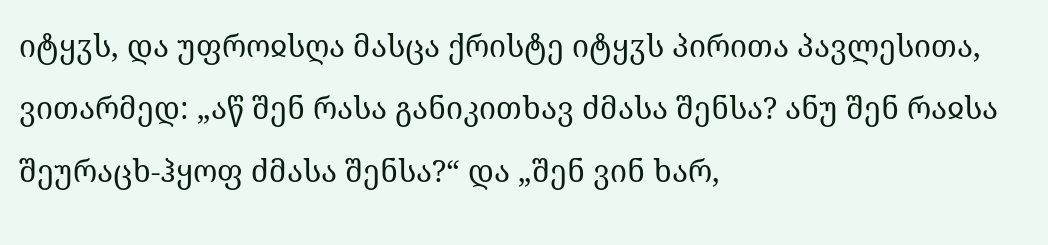იტყჳს, და უფროჲსღა მასცა ქრისტე იტყჳს პირითა პავლესითა, ვითარმედ: „აწ შენ რასა განიკითხავ ძმასა შენსა? ანუ შენ რაჲსა შეურაცხ-ჰყოფ ძმასა შენსა?“ და „შენ ვინ ხარ,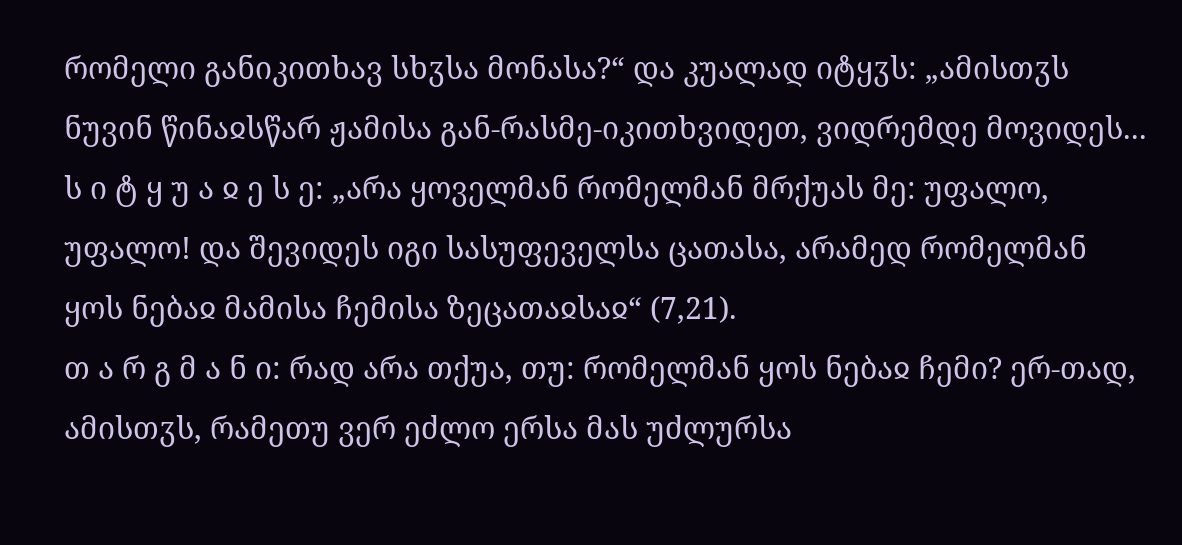რომელი განიკითხავ სხჳსა მონასა?“ და კუალად იტყჳს: „ამისთჳს ნუვინ წინაჲსწარ ჟამისა გან-რასმე-იკითხვიდეთ, ვიდრემდე მოვიდეს...
ს ი ტ ყ უ ა ჲ ე ს ე: „არა ყოველმან რომელმან მრქუას მე: უფალო, უფალო! და შევიდეს იგი სასუფეველსა ცათასა, არამედ რომელმან ყოს ნებაჲ მამისა ჩემისა ზეცათაჲსაჲ“ (7,21).
თ ა რ გ მ ა ნ ი: რად არა თქუა, თუ: რომელმან ყოს ნებაჲ ჩემი? ერ-თად, ამისთჳს, რამეთუ ვერ ეძლო ერსა მას უძლურსა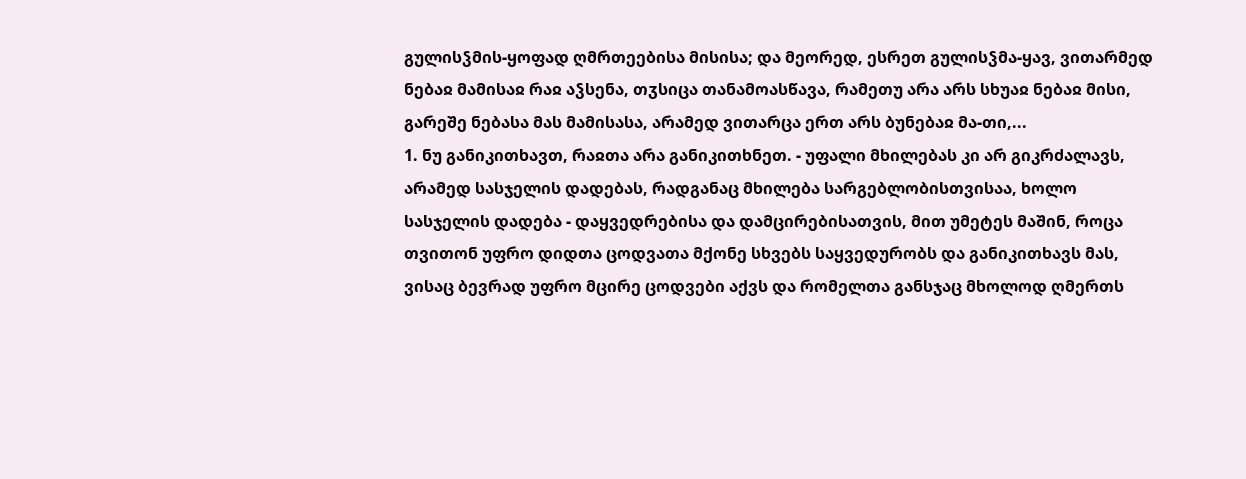გულისჴმის-ყოფად ღმრთეებისა მისისა; და მეორედ, ესრეთ გულისჴმა-ყავ, ვითარმედ ნებაჲ მამისაჲ რაჲ აჴსენა, თჳსიცა თანამოასწავა, რამეთუ არა არს სხუაჲ ნებაჲ მისი, გარეშე ნებასა მას მამისასა, არამედ ვითარცა ერთ არს ბუნებაჲ მა-თი,...
1. ნუ განიკითხავთ, რაჲთა არა განიკითხნეთ. - უფალი მხილებას კი არ გიკრძალავს, არამედ სასჯელის დადებას, რადგანაც მხილება სარგებლობისთვისაა, ხოლო სასჯელის დადება - დაყვედრებისა და დამცირებისათვის, მით უმეტეს მაშინ, როცა თვითონ უფრო დიდთა ცოდვათა მქონე სხვებს საყვედურობს და განიკითხავს მას, ვისაც ბევრად უფრო მცირე ცოდვები აქვს და რომელთა განსჯაც მხოლოდ ღმერთს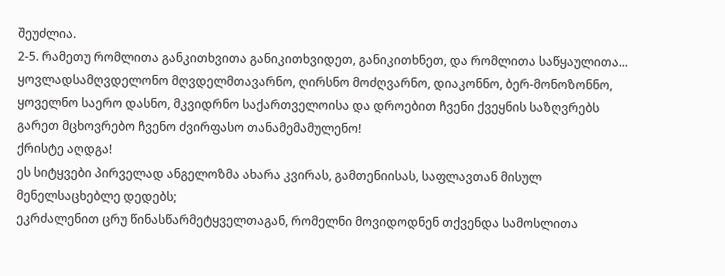შეუძლია.
2-5. რამეთუ რომლითა განკითხვითა განიკითხვიდეთ, განიკითხნეთ, და რომლითა საწყაულითა...
ყოვლადსამღვდელონო მღვდელმთავარნო, ღირსნო მოძღვარნო, დიაკონნო, ბერ-მონოზონნო, ყოველნო საერო დასნო, მკვიდრნო საქართველოისა და დროებით ჩვენი ქვეყნის საზღვრებს გარეთ მცხოვრებო ჩვენო ძვირფასო თანამემამულენო!
ქრისტე აღდგა!
ეს სიტყვები პირველად ანგელოზმა ახარა კვირას, გამთენიისას, საფლავთან მისულ მენელსაცხებლე დედებს;
ეკრძალენით ცრუ წინასწარმეტყველთაგან, რომელნი მოვიდოდნენ თქვენდა სამოსლითა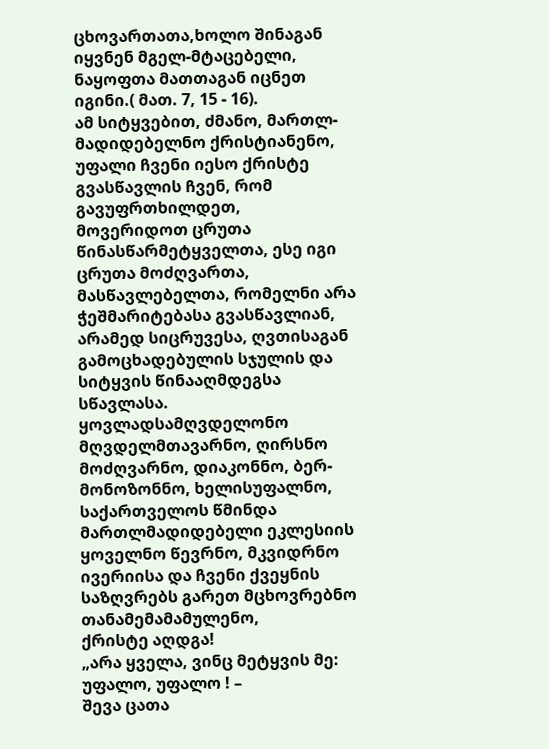ცხოვართათა,ხოლო შინაგან იყვნენ მგელ-მტაცებელი, ნაყოფთა მათთაგან იცნეთ იგინი.( მათ. 7, 15 - 16).
ამ სიტყვებით, ძმანო, მართლ-მადიდებელნო ქრისტიანენო, უფალი ჩვენი იესო ქრისტე გვასწავლის ჩვენ, რომ გავუფრთხილდეთ, მოვერიდოთ ცრუთა წინასწარმეტყველთა, ესე იგი ცრუთა მოძღვართა, მასწავლებელთა, რომელნი არა ჭეშმარიტებასა გვასწავლიან, არამედ სიცრუვესა, ღვთისაგან გამოცხადებულის სჯულის და სიტყვის წინააღმდეგსა სწავლასა.
ყოვლადსამღვდელონო მღვდელმთავარნო, ღირსნო მოძღვარნო, დიაკონნო, ბერ-მონოზონნო, ხელისუფალნო, საქართველოს წმინდა მართლმადიდებელი ეკლესიის ყოველნო წევრნო, მკვიდრნო ივერიისა და ჩვენი ქვეყნის საზღვრებს გარეთ მცხოვრებნო თანამემამამულენო,
ქრისტე აღდგა!
„არა ყველა, ვინც მეტყვის მე: უფალო, უფალო ! –
შევა ცათა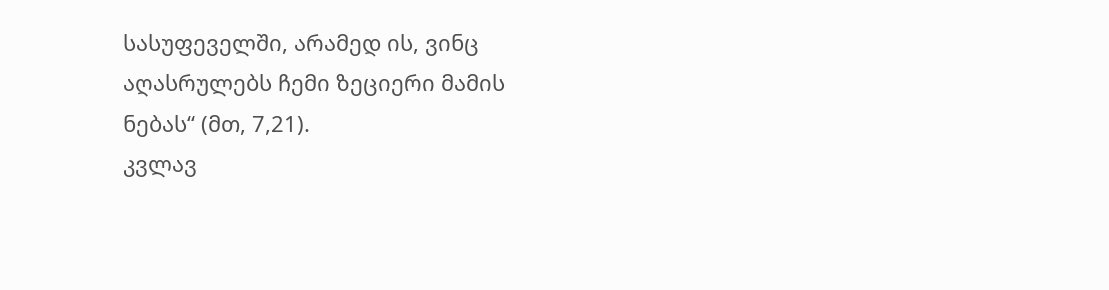სასუფეველში, არამედ ის, ვინც
აღასრულებს ჩემი ზეციერი მამის ნებას“ (მთ, 7,21).
კვლავ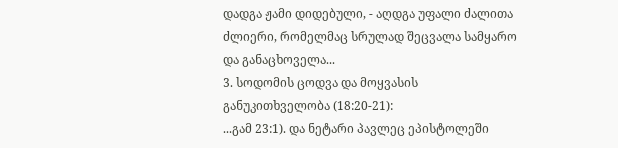დადგა ჟამი დიდებული, - აღდგა უფალი ძალითა ძლიერი, რომელმაც სრულად შეცვალა სამყარო და განაცხოველა...
3. სოდომის ცოდვა და მოყვასის განუკითხველობა (18:20-21):
...გამ 23:1). და ნეტარი პავლეც ეპისტოლეში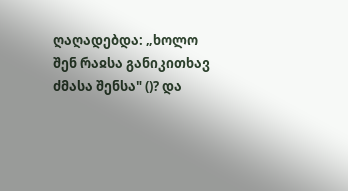ღაღადებდა: „ხოლო შენ რაჲსა განიკითხავ ძმასა შენსა" ()? და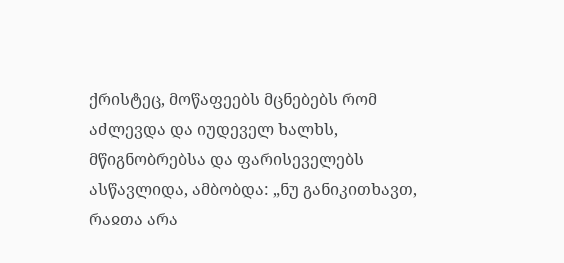ქრისტეც, მოწაფეებს მცნებებს რომ აძლევდა და იუდეველ ხალხს, მწიგნობრებსა და ფარისეველებს ასწავლიდა, ამბობდა: „ნუ განიკითხავთ, რაჲთა არა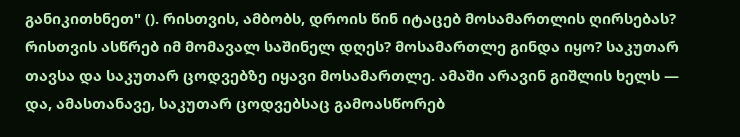განიკითხნეთ" (). რისთვის, ამბობს, დროის წინ იტაცებ მოსამართლის ღირსებას? რისთვის ასწრებ იმ მომავალ საშინელ დღეს? მოსამართლე გინდა იყო? საკუთარ თავსა და საკუთარ ცოდვებზე იყავი მოსამართლე. ამაში არავინ გიშლის ხელს — და, ამასთანავე, საკუთარ ცოდვებსაც გამოასწორებ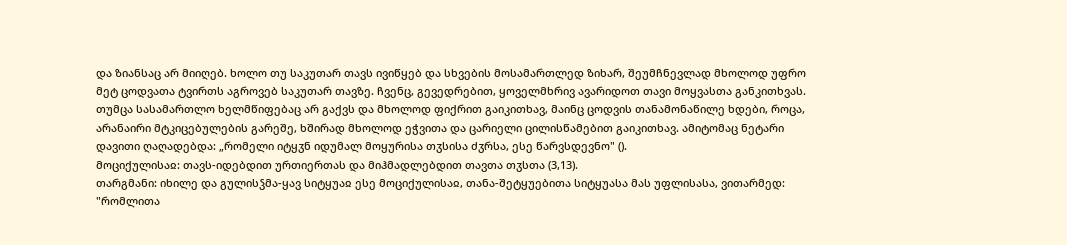და ზიანსაც არ მიიღებ. ხოლო თუ საკუთარ თავს ივიწყებ და სხვების მოსამართლედ ზიხარ, შეუმჩნევლად მხოლოდ უფრო მეტ ცოდვათა ტვირთს აგროვებ საკუთარ თავზე. ჩვენც, გევედრებით, ყოველმხრივ ავარიდოთ თავი მოყვასთა განკითხვას. თუმცა სასამართლო ხელმწიფებაც არ გაქვს და მხოლოდ ფიქრით გაიკითხავ, მაინც ცოდვის თანამონაწილე ხდები, როცა, არანაირი მტკიცებულების გარეშე, ხშირად მხოლოდ ეჭვითა და ცარიელი ცილისწამებით გაიკითხავ. ამიტომაც ნეტარი დავითი ღაღადებდა: „რომელი იტყჳნ იდუმალ მოყურისა თჳსისა ძჳრსა, ესე წარვსდევნო" ().
მოციქულისაჲ: თავს-იდებდით ურთიერთას და მიჰმადლებდით თავთა თჳსთა (3,13).
თარგმანი: იხილე და გულისჴმა-ყავ სიტყუაჲ ესე მოციქულისაჲ, თანა-შეტყუებითა სიტყუასა მას უფლისასა, ვითარმედ: "რომლითა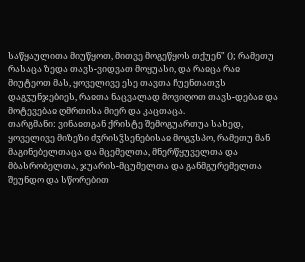საწყაულითა მიუწყოთ, მითვე მოგეწყოს თქუენ" (); რამეთუ რასაცა ზედა თავს-ვიდვათ მოყუასი, და რაჲცა რაჲ მიუტეოთ მას, ყოველივე ესე თავთა ჩუენთათჳს დაგჳუნჯებიეს, რაჲთა ნაცვალად მოვიღოთ თავს-დებაჲ და მოტევებაჲ ღმრთისა მიერ და კაცთაცა.
თარგმანი: ვინაჲთგან ქრისტე შემოგუართუა სახედ, ყოველივე მიზეზი ძჳრისჴსენებისაჲ მოგჳსპო, რამეთუ მან მაგინებელთაცა და მცემელთა, მნერწყუველთა და მბასრობელთა, ჯუარის-მცუმელთა და განმგურემელთა შეუნდო და სწორებით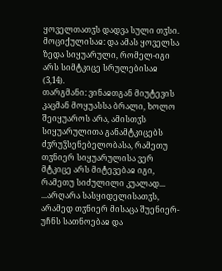ყოველთათჳს დადვა სული თჳსი.
მოციქულისაჲ: და ამას ყოველსა ზედა სიყუარული, რომელ-იგი არს სიმტკიცე სრულებისაჲ (3,14).
თარგმანი: ვინაჲთგან მიუტევის კაცმან მოყუასსა ბრალი, ხოლო შეიყუაროს არა, ამისთჳს სიყუარულითა განამტკიცებს ძჳრუჴსენებელობასა, რამეთუ თჳნიერ სიყუარულისა ვერ მტკიცე არს მიტევებაჲ იგი, რამეთუ სიძულილი კუალად...
...არღარა სასყიდელისათჳს, არამედ თჳნიერ მისაცა შუენიერ-უჩნს სათნოებაჲ და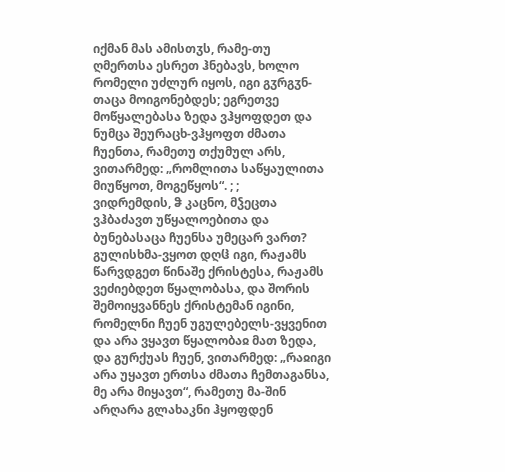იქმან მას ამისთჳს, რამე-თუ ღმერთსა ესრეთ ჰნებავს, ხოლო რომელი უძლურ იყოს, იგი გჳრგჳნ-თაცა მოიგონებდეს; ეგრეთვე მოწყალებასა ზედა ვჰყოფდეთ და ნუმცა შეურაცხ-ვჰყოფთ ძმათა ჩუენთა, რამეთუ თქუმულ არს, ვითარმედ: „რომლითა საწყაულითა მიუწყოთ, მოგეწყოს“. ; ;
ვიდრემდის, ჵ კაცნო, მჴეცთა ვჰბაძავთ უწყალოებითა და ბუნებასაცა ჩუენსა უმეცარ ვართ? გულისხმა-ვყოთ დღჱ იგი, რაჟამს წარვდგეთ წინაშე ქრისტესა, რაჟამს ვეძიებდეთ წყალობასა, და შორის შემოიყვანნეს ქრისტემან იგინი, რომელნი ჩუენ უგულებელს-ვყვენით და არა ვყავთ წყალობაჲ მათ ზედა, და გურქუას ჩუენ, ვითარმედ: „რაჲიგი არა უყავთ ერთსა ძმათა ჩემთაგანსა, მე არა მიყავთ“, რამეთუ მა-შინ არღარა გლახაკნი ჰყოფდენ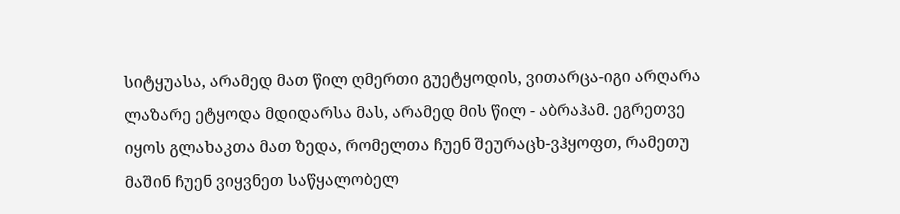სიტყუასა, არამედ მათ წილ ღმერთი გუეტყოდის, ვითარცა-იგი არღარა ლაზარე ეტყოდა მდიდარსა მას, არამედ მის წილ - აბრაჰამ. ეგრეთვე იყოს გლახაკთა მათ ზედა, რომელთა ჩუენ შეურაცხ-ვჰყოფთ, რამეთუ მაშინ ჩუენ ვიყვნეთ საწყალობელ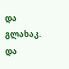და გლახაკ. და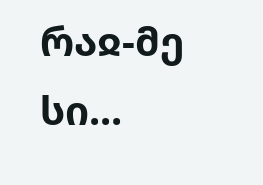რაჲ-მე სი...